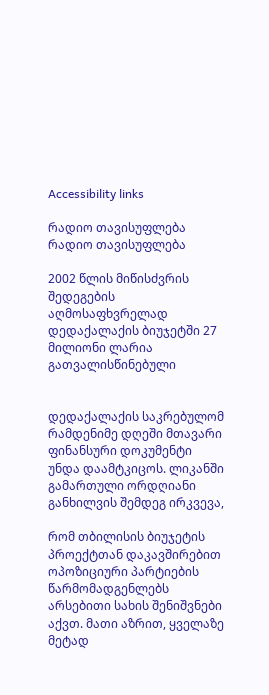Accessibility links

რადიო თავისუფლება რადიო თავისუფლება

2002 წლის მიწისძვრის შედეგების აღმოსაფხვრელად დედაქალაქის ბიუჯეტში 27 მილიონი ლარია გათვალისწინებული


დედაქალაქის საკრებულომ რამდენიმე დღეში მთავარი ფინანსური დოკუმენტი უნდა დაამტკიცოს. ლიკანში გამართული ორდღიანი განხილვის შემდეგ ირკვევა,

რომ თბილისის ბიუჯეტის პროექტთან დაკავშირებით ოპოზიციური პარტიების წარმომადგენლებს არსებითი სახის შენიშვნები აქვთ. მათი აზრით, ყველაზე მეტად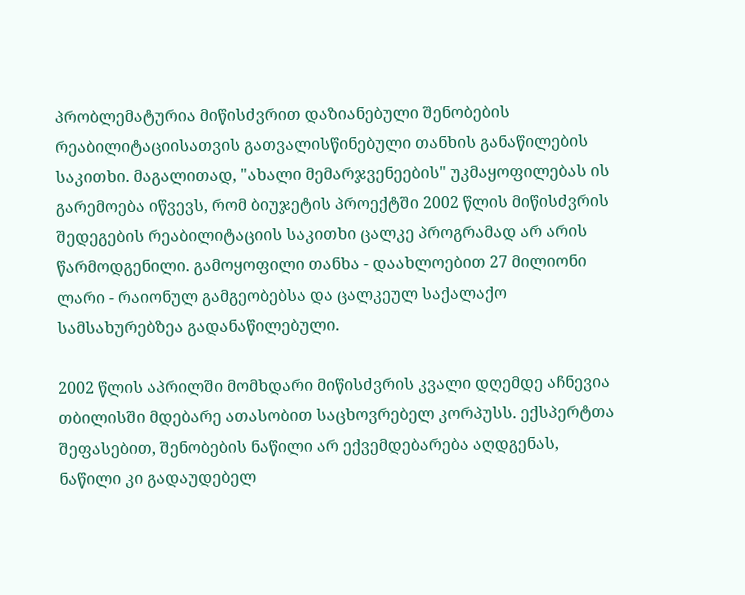პრობლემატურია მიწისძვრით დაზიანებული შენობების რეაბილიტაციისათვის გათვალისწინებული თანხის განაწილების საკითხი. მაგალითად, "ახალი მემარჯვენეების" უკმაყოფილებას ის გარემოება იწვევს, რომ ბიუჯეტის პროექტში 2002 წლის მიწისძვრის შედეგების რეაბილიტაციის საკითხი ცალკე პროგრამად არ არის წარმოდგენილი. გამოყოფილი თანხა - დაახლოებით 27 მილიონი ლარი - რაიონულ გამგეობებსა და ცალკეულ საქალაქო სამსახურებზეა გადანაწილებული.

2002 წლის აპრილში მომხდარი მიწისძვრის კვალი დღემდე აჩნევია თბილისში მდებარე ათასობით საცხოვრებელ კორპუსს. ექსპერტთა შეფასებით, შენობების ნაწილი არ ექვემდებარება აღდგენას, ნაწილი კი გადაუდებელ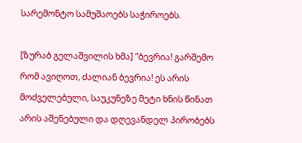სარემონტო სამუშაოებს საჭიროებს.

[ზურაბ გელაშვილის ხმა] “ბევრია! გარშემო რომ ავიღოთ, ძალიან ბევრია! ეს არის მოძველებული, საუკუნეზე მეტი ხნის წინათ არის აშენებული და დღევანდელ პირობებს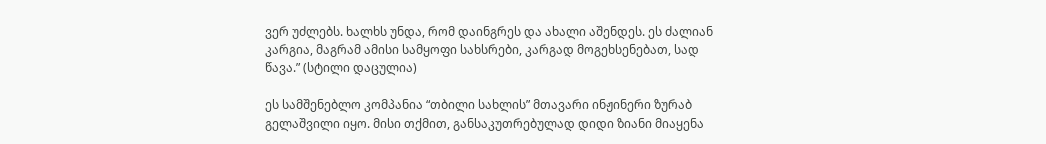ვერ უძლებს. ხალხს უნდა, რომ დაინგრეს და ახალი აშენდეს. ეს ძალიან კარგია, მაგრამ ამისი სამყოფი სახსრები, კარგად მოგეხსენებათ, სად წავა.” (სტილი დაცულია)

ეს სამშენებლო კომპანია “თბილი სახლის” მთავარი ინჟინერი ზურაბ გელაშვილი იყო. მისი თქმით, განსაკუთრებულად დიდი ზიანი მიაყენა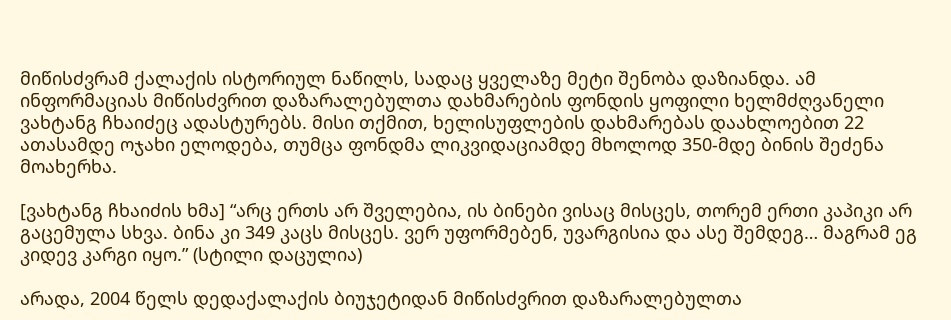მიწისძვრამ ქალაქის ისტორიულ ნაწილს, სადაც ყველაზე მეტი შენობა დაზიანდა. ამ ინფორმაციას მიწისძვრით დაზარალებულთა დახმარების ფონდის ყოფილი ხელმძღვანელი ვახტანგ ჩხაიძეც ადასტურებს. მისი თქმით, ხელისუფლების დახმარებას დაახლოებით 22 ათასამდე ოჯახი ელოდება, თუმცა ფონდმა ლიკვიდაციამდე მხოლოდ 350-მდე ბინის შეძენა მოახერხა.

[ვახტანგ ჩხაიძის ხმა] “არც ერთს არ შველებია, ის ბინები ვისაც მისცეს, თორემ ერთი კაპიკი არ გაცემულა სხვა. ბინა კი 349 კაცს მისცეს. ვერ უფორმებენ, უვარგისია და ასე შემდეგ… მაგრამ ეგ კიდევ კარგი იყო.” (სტილი დაცულია)

არადა, 2004 წელს დედაქალაქის ბიუჯეტიდან მიწისძვრით დაზარალებულთა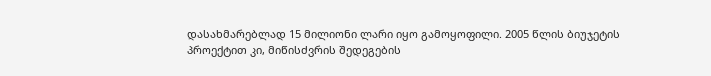დასახმარებლად 15 მილიონი ლარი იყო გამოყოფილი. 2005 წლის ბიუჯეტის პროექტით კი, მიწისძვრის შედეგების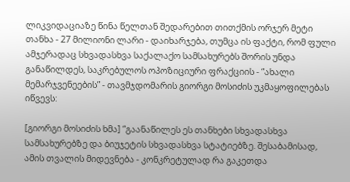ლიკვიდაციაზე წინა წელთან შედარებით თითქმის ორჯერ მეტი თანხა - 27 მილიონი ლარი - დაიხარჯება, თუმცა ის ფაქტი, რომ ფული ამჯერადაც სხვადასხვა საქალაქო სამსახურებს შორის უნდა განაწილდეს, საკრებულოს ოპოზიციური ფრაქციის - “ახალი მემარჯვენეების” - თავმჯდომარის გიორგი მოსიძის უკმაყოფილებას იწვევს:

[გიორგი მოსიძის ხმა] “გაანაწილეს ეს თანხები სხვადასხვა სამსახურებზე და ბიუჯეტის სხვადასხვა სტატიებზე. შესაბამისად, ამის თვალის მიდევნება - კონკრეტულად რა გაკეთდა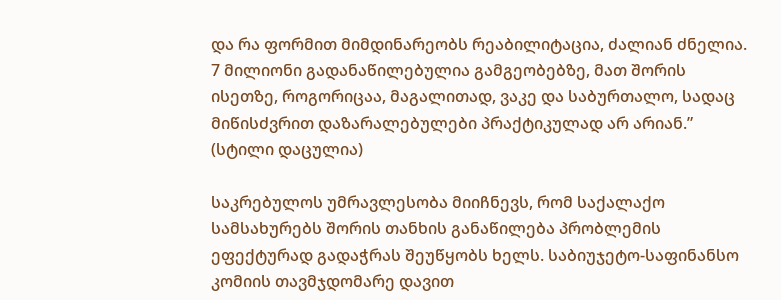და რა ფორმით მიმდინარეობს რეაბილიტაცია, ძალიან ძნელია. 7 მილიონი გადანაწილებულია გამგეობებზე, მათ შორის ისეთზე, როგორიცაა, მაგალითად, ვაკე და საბურთალო, სადაც მიწისძვრით დაზარალებულები პრაქტიკულად არ არიან.” (სტილი დაცულია)

საკრებულოს უმრავლესობა მიიჩნევს, რომ საქალაქო სამსახურებს შორის თანხის განაწილება პრობლემის ეფექტურად გადაჭრას შეუწყობს ხელს. საბიუჯეტო-საფინანსო კომიის თავმჯდომარე დავით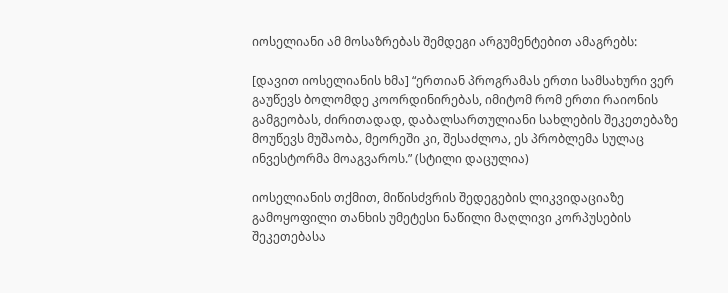იოსელიანი ამ მოსაზრებას შემდეგი არგუმენტებით ამაგრებს:

[დავით იოსელიანის ხმა] “ერთიან პროგრამას ერთი სამსახური ვერ გაუწევს ბოლომდე კოორდინირებას, იმიტომ რომ ერთი რაიონის გამგეობას, ძირითადად, დაბალსართულიანი სახლების შეკეთებაზე მოუწევს მუშაობა, მეორეში კი, შესაძლოა, ეს პრობლემა სულაც ინვესტორმა მოაგვაროს.” (სტილი დაცულია)

იოსელიანის თქმით, მიწისძვრის შედეგების ლიკვიდაციაზე გამოყოფილი თანხის უმეტესი ნაწილი მაღლივი კორპუსების შეკეთებასა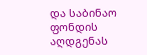და საბინაო ფონდის აღდგენას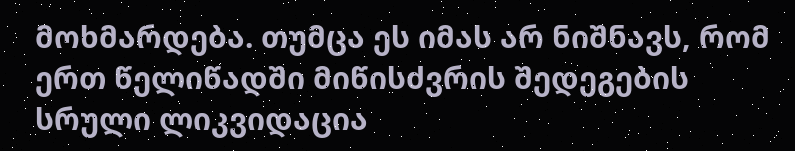მოხმარდება. თუმცა ეს იმას არ ნიშნავს, რომ ერთ წელიწადში მიწისძვრის შედეგების სრული ლიკვიდაცია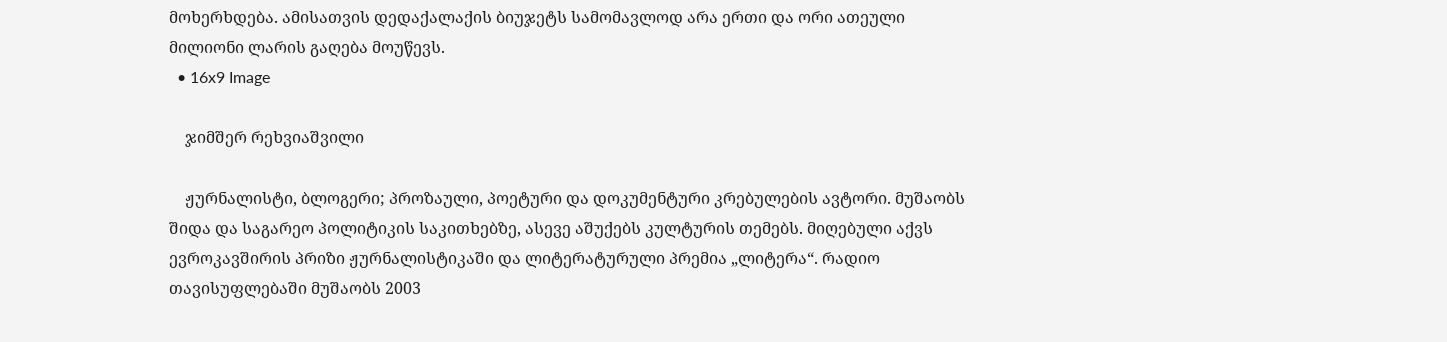მოხერხდება. ამისათვის დედაქალაქის ბიუჯეტს სამომავლოდ არა ერთი და ორი ათეული მილიონი ლარის გაღება მოუწევს.
  • 16x9 Image

    ჯიმშერ რეხვიაშვილი

    ჟურნალისტი, ბლოგერი; პროზაული, პოეტური და დოკუმენტური კრებულების ავტორი. მუშაობს შიდა და საგარეო პოლიტიკის საკითხებზე, ასევე აშუქებს კულტურის თემებს. მიღებული აქვს ევროკავშირის პრიზი ჟურნალისტიკაში და ლიტერატურული პრემია „ლიტერა“. რადიო თავისუფლებაში მუშაობს 2003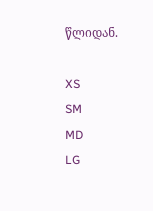წლიდან.

XS
SM
MD
LG